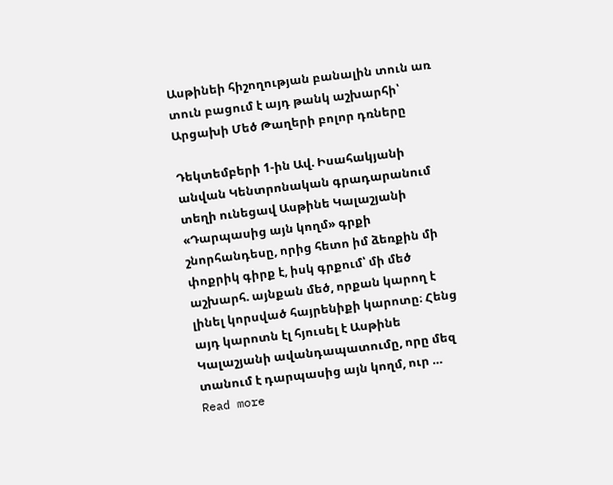Ասթինեի հիշողության բանալին տուն առ տուն բացում է այդ թանկ աշխարհի՝ Արցախի Մեծ Թաղերի բոլոր դռները

Դեկտեմբերի 1-ին Ավ. Իսահակյանի անվան Կենտրոնական գրադարանում տեղի ունեցավ Ասթինե Կալաշյանի «Դարպասից այն կողմ» գրքի շնորհանդեսը, որից հետո իմ ձեռքին մի փոքրիկ գիրք է, իսկ գրքում՝ մի մեծ աշխարհ. այնքան մեծ, որքան կարող է լինել կորսված հայրենիքի կարոտը։ Հենց այդ կարոտն էլ հյուսել է Ասթինե Կալաշյանի ավանդապատումը, որը մեզ տանում է դարպասից այն կողմ, ուր … Read more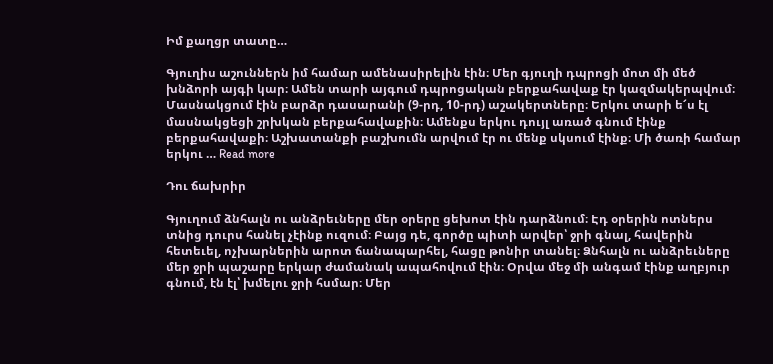Իմ քաղցր տատը…

Գյուղիս աշուններն իմ համար ամենասիրելին էին։ Մեր գյուղի դպրոցի մոտ մի մեծ խնձորի այգի կար։ Ամեն տարի այգում դպրոցական բերքահավաք էր կազմակերպվում։ Մասնակցում էին բարձր դասարանի (9-րդ, 10-րդ) աշակերտները։ Երկու տարի ե՜ս էլ մասնակցեցի շրխկան բերքահավաքին։ Ամենքս երկու դույլ առած գնում էինք բերքահավաքի։ Աշխատանքի բաշխումն արվում էր ու մենք սկսում էինք։ Մի ծառի համար երկու … Read more

Դու ճախրիր

Գյուղում ձնհալն ու անձրեւները մեր օրերը ցեխոտ էին դարձնում։ Էդ օրերին ոտներս տնից դուրս հանել չէինք ուզում։ Բայց դե, գործը պիտի արվեր՝ ջրի գնալ, հավերին հետեւել, ոչխարներին արոտ ճանապարհել, հացը թոնիր տանել։ Ձնհալն ու անձրեւները մեր ջրի պաշարը երկար ժամանակ ապահովում էին։ Օրվա մեջ մի անգամ էինք աղբյուր գնում, էն էլ՝ խմելու ջրի հսմար։ Մեր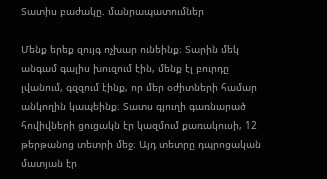Տատիս բաժակը. մանրապատումներ

Մենք երեք զույգ ոչխար ունեինք։ Տարին մեկ անգամ գալիս խուզում էին, մենք էլ բուրդը լվանում, գզզում էինք, որ մեր օժիտների համար անկողին կապեինք։ Տատս գյուղի գառնարած հովիվների ցուցակն էր կազմում քառակուսի, 12 թերթանոց տետրի մեջ։ Այդ տետրը դպրոցական մատյան էր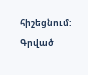հիշեցնում: Գրված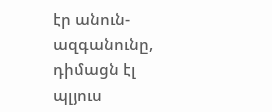էր անուն-ազգանունը, դիմացն էլ պլյուս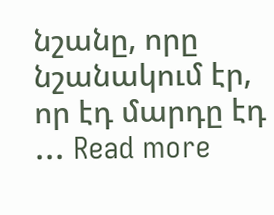նշանը, որը նշանակում էր, որ էդ մարդը էդ … Read more